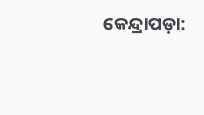କେନ୍ଦ୍ରାପଡ଼ା: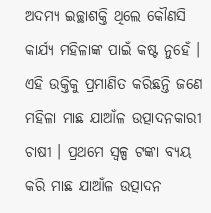ଅଦମ୍ୟ ଇଚ୍ଛାଶକ୍ତି ଥିଲେ କୌଣସି କାର୍ଯ୍ୟ ମହିଳାଙ୍କ ପାଇଁ କଷ୍ଟ ନୁହେଁ । ଏହି ଉକ୍ତିକୁ ପ୍ରମାଣିତ କରିଛନ୍ତି ଜଣେ ମହିଳା ମାଛ ଯାଆଁଳ ଉତ୍ପାଦନକାରୀ ଚାଷୀ । ପ୍ରଥମେ ସ୍ବଳ୍ପ ଟଙ୍କା ବ୍ୟୟ କରି ମାଛ ଯାଆଁଳ ଉତ୍ପାଦନ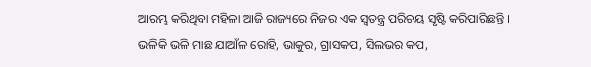ଆରମ୍ଭ କରିଥିବା ମହିଳା ଆଜି ରାଜ୍ୟରେ ନିଜର ଏକ ସ୍ବତନ୍ତ୍ର ପରିଚୟ ସୃଷ୍ଟି କରିପାରିଛନ୍ତି ।
ଭଳିକି ଭଳି ମାଛ ଯାଆଁଳ ରୋହି, ଭାକୁର, ଗ୍ରାସକପ, ସିଲଭର କପ,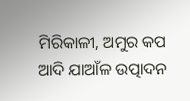ମିରିକାଳୀ, ଅମୁର କପ ଆଦି ଯାଆଁଳ ଉତ୍ପାଦନ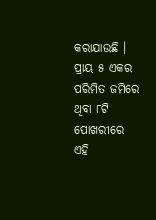କରାଯାଉଛି । ପ୍ରାୟ ୫ ଏକର ପରିମିତ ଜମିରେ ଥିବା ୮ଟି ପୋଖରୀରେ ଏହି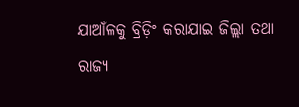ଯାଆଁଳକୁ ବ୍ରିଡ଼ିଂ କରାଯାଇ ଜିଲ୍ଲା ତଥା ରାଜ୍ୟ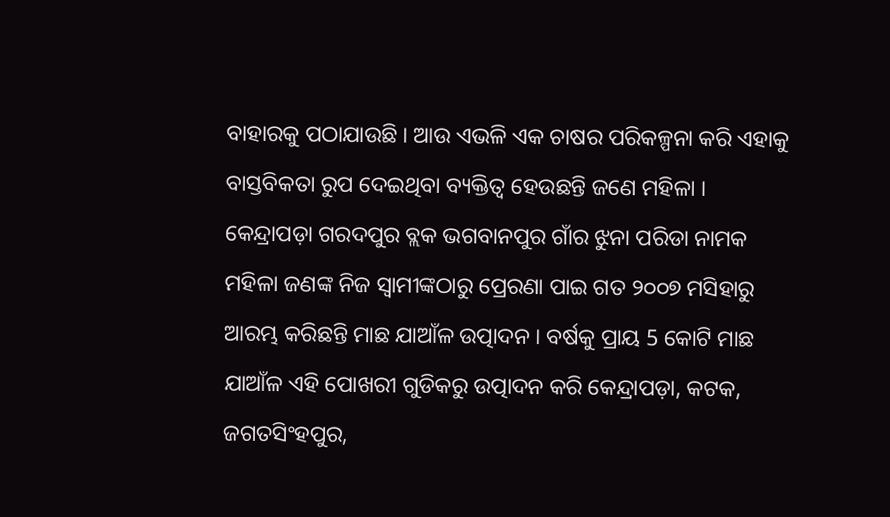ବାହାରକୁ ପଠାଯାଉଛି । ଆଉ ଏଭଳି ଏକ ଚାଷର ପରିକଳ୍ପନା କରି ଏହାକୁ ବାସ୍ତବିକତା ରୁପ ଦେଇଥିବା ବ୍ୟକ୍ତିତ୍ବ ହେଉଛନ୍ତି ଜଣେ ମହିଳା । କେନ୍ଦ୍ରାପଡ଼ା ଗରଦପୁର ବ୍ଲକ ଭଗବାନପୁର ଗାଁର ଝୁନା ପରିଡା ନାମକ ମହିଳା ଜଣଙ୍କ ନିଜ ସ୍ବାମୀଙ୍କଠାରୁ ପ୍ରେରଣା ପାଇ ଗତ ୨୦୦୭ ମସିହାରୁ ଆରମ୍ଭ କରିଛନ୍ତି ମାଛ ଯାଆଁଳ ଉତ୍ପାଦନ । ବର୍ଷକୁ ପ୍ରାୟ 5 କୋଟି ମାଛ ଯାଆଁଳ ଏହି ପୋଖରୀ ଗୁଡିକରୁ ଉତ୍ପାଦନ କରି କେନ୍ଦ୍ରାପଡ଼ା, କଟକ, ଜଗତସିଂହପୁର,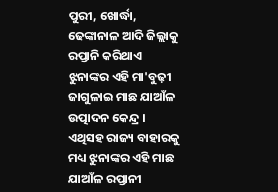ପୁରୀ, ଖୋର୍ଦ୍ଧା, ଢେଙ୍କାନାଳ ଆଦି ଜିଲ୍ଲାକୁ ରପ୍ତାନି କରିଥାଏ ଝୁନାଙ୍କର ଏହି ମା'ବୁଢ଼ୀ ଜାଗୁଳାଇ ମାଛ ଯାଆଁଳ ଉତ୍ପାଦନ କେନ୍ଦ୍ର । ଏଥିସହ ରାଜ୍ୟ ବାହାରକୁ ମଧ୍ୟ ଝୁନାଙ୍କର ଏହି ମାଛ ଯାଆଁଳ ରପ୍ତାନୀ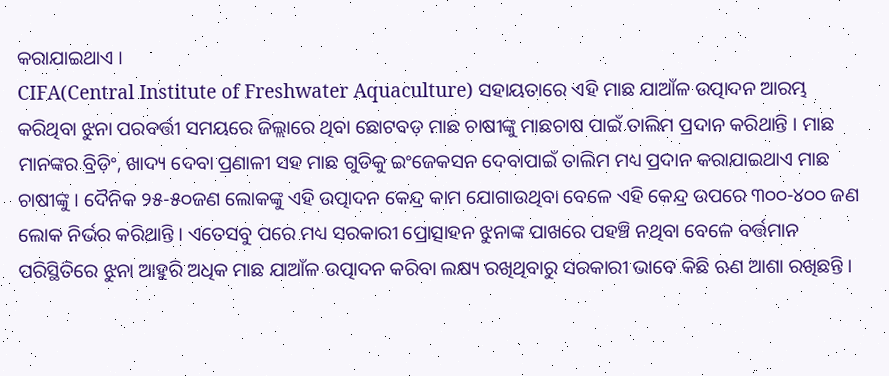କରାଯାଇଥାଏ ।
CIFA(Central Institute of Freshwater Aquaculture) ସହାୟତାରେ ଏହି ମାଛ ଯାଆଁଳ ଉତ୍ପାଦନ ଆରମ୍ଭ କରିଥିବା ଝୁନା ପରବର୍ତ୍ତୀ ସମୟରେ ଜିଲ୍ଲାରେ ଥିବା ଛୋଟବଡ଼ ମାଛ ଚାଷୀଙ୍କୁ ମାଛଚାଷ ପାଇଁ ତାଲିମ ପ୍ରଦାନ କରିଥାନ୍ତି । ମାଛ ମାନଙ୍କର ବ୍ରିଡ଼ିଂ, ଖାଦ୍ୟ ଦେବା ପ୍ରଣାଳୀ ସହ ମାଛ ଗୁଡିକୁ ଇଂଜେକସନ ଦେବାପାଇଁ ତାଲିମ ମଧ୍ୟ ପ୍ରଦାନ କରାଯାଇଥାଏ ମାଛ ଚାଷୀଙ୍କୁ । ଦୈନିକ ୨୫-୫୦ଜଣ ଲୋକଙ୍କୁ ଏହି ଉତ୍ପାଦନ କେନ୍ଦ୍ର କାମ ଯୋଗାଉଥିବା ବେଳେ ଏହି କେନ୍ଦ୍ର ଉପରେ ୩୦୦-୪୦୦ ଜଣ ଲୋକ ନିର୍ଭର କରିଥାନ୍ତି । ଏତେସବୁ ପରେ ମଧ୍ୟ ସରକାରୀ ପ୍ରୋତ୍ସାହନ ଝୁନାଙ୍କ ପାଖରେ ପହଞ୍ଚି ନଥିବା ବେଳେ ବର୍ତ୍ତମାନ ପରିସ୍ଥିତିରେ ଝୁନା ଆହୁରି ଅଧିକ ମାଛ ଯାଆଁଳ ଉତ୍ପାଦନ କରିବା ଲକ୍ଷ୍ୟ ରଖିଥିବାରୁ ସରକାରୀ ଭାବେ କିଛି ଋଣ ଆଶା ରଖିଛନ୍ତି ।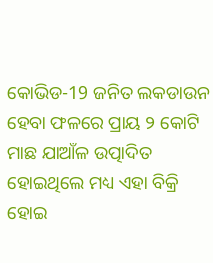କୋଭିଡ-19 ଜନିତ ଲକଡାଉନ ହେବା ଫଳରେ ପ୍ରାୟ ୨ କୋଟି ମାଛ ଯାଆଁଳ ଉତ୍ପାଦିତ ହୋଇଥିଲେ ମଧ୍ୟ ଏହା ବିକ୍ରି ହୋଇ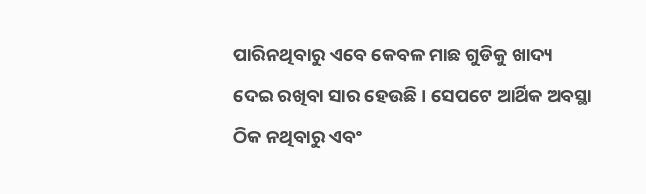ପାରିନଥିବାରୁ ଏବେ କେବଳ ମାଛ ଗୁଡିକୁ ଖାଦ୍ୟ ଦେଇ ରଖିବା ସାର ହେଉଛି । ସେପଟେ ଆର୍ଥିକ ଅବସ୍ଥା ଠିକ ନଥିବାରୁ ଏବଂ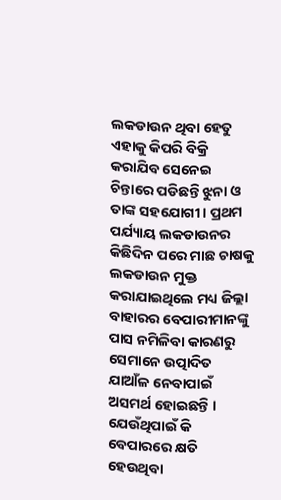ଲକଡାଉନ ଥିବା ହେତୁ ଏହାକୁ କିପରି ବିକ୍ରି କରାଯିବ ସେନେଇ ଚିନ୍ତାରେ ପଡିଛନ୍ତି ଝୁନା ଓ ତାଙ୍କ ସହଯୋଗୀ । ପ୍ରଥମ ପର୍ଯ୍ୟାୟ ଲକଡାଉନର କିଛିଦିନ ପରେ ମାଛ ଚାଷକୁ ଲକଡାଉନ ମୁକ୍ତ କରାଯାଇଥିଲେ ମଧ୍ୟ ଜିଲ୍ଲା ବାହାରର ବେପାରୀମାନଙ୍କୁ ପାସ ନମିଳିବା କାରଣରୁ ସେମାନେ ଉତ୍ପାଦିତ ଯାଆଁଳ ନେବାପାଇଁ ଅସମର୍ଥ ହୋଇଛନ୍ତି । ଯେଉଁଥିପାଇଁ କି ବେପାରରେ କ୍ଷତି ହେଉଥିବା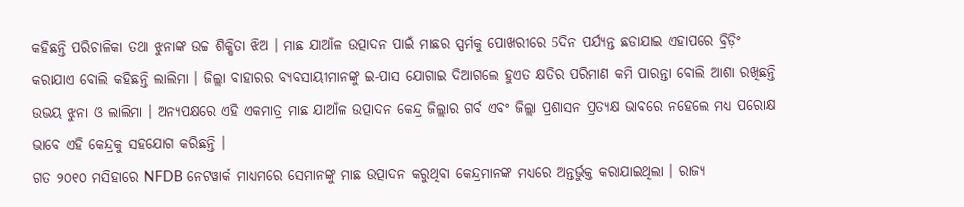କହିଛନ୍ତି ପରିଚାଳିକା ତଥା ଝୁନାଙ୍କ ଉଚ୍ଚ ଶିକ୍ଷିତା ଝିଅ । ମାଛ ଯାଆଁଳ ଉତ୍ପାଦନ ପାଇଁ ମାଛର ସ୍ପର୍ମକୁ ପୋଖରୀରେ 5ଦିନ ପର୍ଯ୍ୟନ୍ତ ଛଡାଯାଇ ଏହାପରେ ବ୍ରିଡ଼ିଂ କରାଯାଏ ବୋଲି କହିଛନ୍ତି ଲାଲିମା । ଜିଲ୍ଲା ବାହାରର ବ୍ୟବସାୟୀମାନଙ୍କୁ ଇ-ପାସ ଯୋଗାଇ ଦିଆଗଲେ ହୁଏତ କ୍ଷତିର ପରିମାଣ କମି ପାରନ୍ତା ବୋଲି ଆଶା ରଖିଛନ୍ତି ଉଭୟ ଝୁନା ଓ ଲାଲିମା । ଅନ୍ୟପକ୍ଷରେ ଏହି ଏକମାତ୍ର ମାଛ ଯାଆଁଳ ଉତ୍ପାଦନ କେନ୍ଦ୍ର ଜିଲ୍ଲାର ଗର୍ବ ଏବଂ ଜିଲ୍ଲା ପ୍ରଶାସନ ପ୍ରତ୍ୟକ୍ଷ ଭାବରେ ନହେଲେ ମଧ୍ୟ ପରୋକ୍ଷ ଭାବେ ଏହି କେନ୍ଦ୍ରକୁ ସହଯୋଗ କରିଛନ୍ତି ।
ଗତ ୨୦୧୦ ମସିହାରେ NFDB ନେଟୱାର୍କ ମାଧ୍ୟମରେ ସେମାନଙ୍କୁ ମାଛ ଉତ୍ପାଦନ କରୁଥିବା କେନ୍ଦ୍ରମାନଙ୍କ ମଧ୍ୟରେ ଅନ୍ତର୍ଭୁକ୍ତ କରାଯାଇଥିଲା । ରାଜ୍ୟ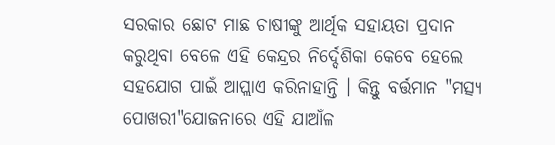ସରକାର ଛୋଟ ମାଛ ଚାଷୀଙ୍କୁ ଆର୍ଥିକ ସହାୟତା ପ୍ରଦାନ କରୁଥିବା ବେଳେ ଏହି କେନ୍ଦ୍ରର ନିର୍ଦ୍ଦେଶିକା କେବେ ହେଲେ ସହଯୋଗ ପାଇଁ ଆପ୍ଲାଏ କରିନାହାନ୍ତି । କିନ୍ତୁ ବର୍ତ୍ତମାନ "ମତ୍ସ୍ୟ ପୋଖରୀ"ଯୋଜନାରେ ଏହି ଯାଆଁଳ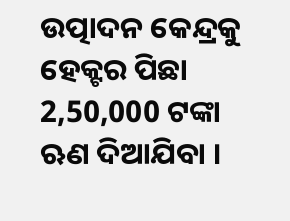ଉତ୍ପାଦନ କେନ୍ଦ୍ରକୁ ହେକ୍ଟର ପିଛା 2,50,000 ଟଙ୍କା ଋଣ ଦିଆଯିବା ।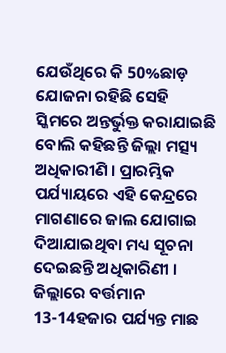ଯେଉଁଥିରେ କି 50%ଛାଡ଼ ଯୋଜନା ରହିଛି ସେହି ସ୍କିମରେ ଅନ୍ତର୍ଭୁକ୍ତ କରାଯାଇଛି ବୋଲି କହିଛନ୍ତି ଜିଲ୍ଲା ମତ୍ସ୍ୟ ଅଧିକାରୀଣି । ପ୍ରାରମ୍ଭିକ ପର୍ଯ୍ୟାୟରେ ଏହି କେନ୍ଦ୍ରରେ ମାଗଣାରେ ଜାଲ ଯୋଗାଇ ଦିଆଯାଇଥିବା ମଧ୍ୟ ସୂଚନା ଦେଇଛନ୍ତି ଅଧିକାରିଣୀ । ଜିଲ୍ଲାରେ ବର୍ତ୍ତମାନ 13-14ହଜାର ପର୍ଯ୍ୟନ୍ତ ମାଛ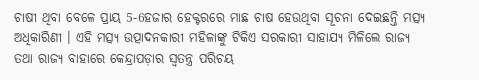ଚାଷୀ ଥିବା ବେଳେ ପ୍ରାୟ 5-6ହଜାର ହେକ୍ଟରରେ ମାଛ ଚାଷ ହେଉଥିବା ସୂଚନା ଦେଇଛନ୍ତି ମତ୍ସ୍ୟ ଅଧିକାରିଣୀ । ଏହି ମତ୍ସ୍ୟ ଉତ୍ପାଦନକାରୀ ମହିଳାଙ୍କୁ ଟିକିଏ ସରକାରୀ ସାହାଯ୍ୟ ମିଳିଲେ ରାଜ୍ୟ ତଥା ରାଜ୍ୟ ବାହାରେ କେନ୍ଦ୍ରାପଡ଼ାର ସ୍ବତନ୍ତ୍ର ପରିଚୟ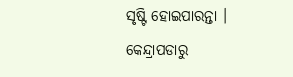ସୃଷ୍ଟି ହୋଇପାରନ୍ତା ।
କେନ୍ଦ୍ରାପଡାରୁ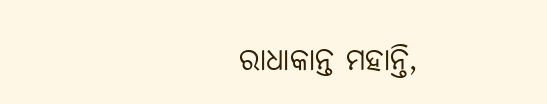ରାଧାକାନ୍ତ ମହାନ୍ତି,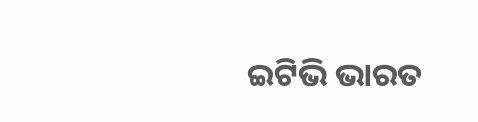ଇଟିଭି ଭାରତ